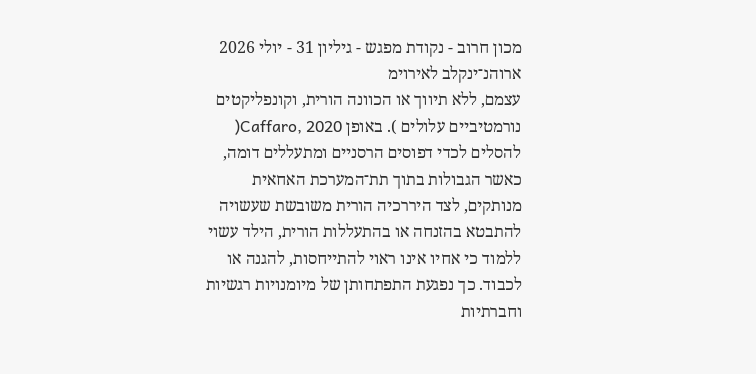מכון חרוב - נקודת מפגש - גיליון 31 - יולי 2026
ארוהנ־ינקלב לאירוימ
עצמם, ללא תיווך או הכוונה הורית, וקונפליקטים נורמטיביים עלולים ). באופן Caffaro, 2020( להסלים לכדי דפוסים הרסניים ומתעללים דומה, כאשר הגבולות בתוך תת־המערכת האחאית מנותקים, לצד היררכיה הורית משובשת שעשויה להתבטא בהזנחה או בהתעללות הורית, הילד עשוי ללמוד כי אחיו אינו ראוי להתייחסות, להגנה או לכבוד. כך נפגעת התפתחותן של מיומנויות רגשיות וחברתיות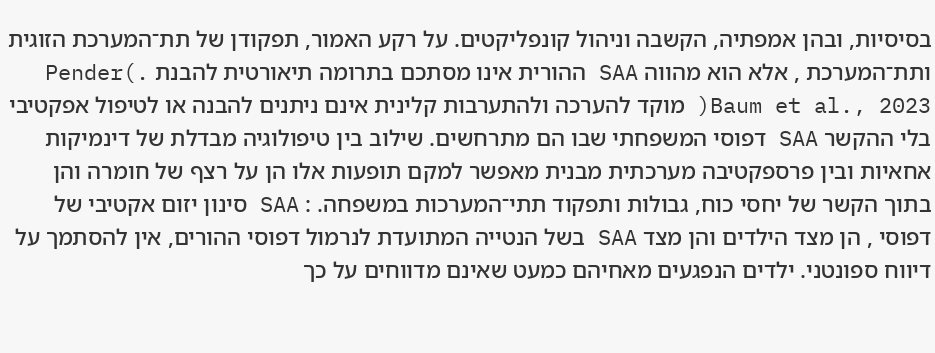בסיסיות, ובהן אמפתיה, הקשבה וניהול קונפליקטים. על רקע האמור, תפקודן של תת־המערכת הזוגית ותת־המערכת , אלא הוא מהווה SAA ההורית אינו מסתכם בתרומה תיאורטית להבנת .)Pender Baum et al., 2023( מוקד להערכה ולהתערבות קלינית אינם ניתנים להבנה או לטיפול אפקטיבי בלי ההקשר SAA דפוסי המשפחתי שבו הם מתרחשים. שילוב בין טיפולוגיה מבדלת של דינמיקות אחאיות ובין פרספקטיבה מערכתית מבנית מאפשר למקם תופעות אלו הן על רצף של חומרה והן בתוך הקשר של יחסי כוח, גבולות ותפקוד תתי־המערכות במשפחה. : SAA סינון יזום אקטיבי של דפוסי , הן מצד הילדים והן מצד SAA בשל הנטייה המתועדת לנרמול דפוסי ההורים, אין להסתמך על דיווח ספונטני. ילדים הנפגעים מאחיהם כמעט שאינם מדווחים על כך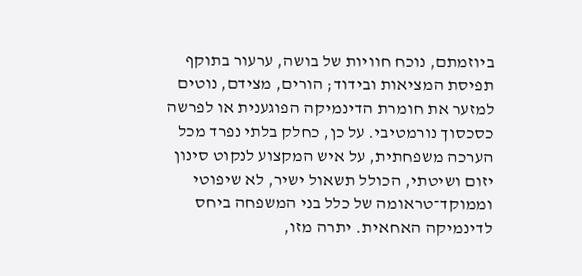ביוזמתם, נוכח חוויות של בושה, ערעור בתוקף תפיסת המציאות ובידוד; הורים, מצידם, נוטים למזער את חומרת הדינמיקה הפוגענית או לפרשה כסכסוך נורמטיבי. על כן, כחלק בלתי נפרד מכל הערכה משפחתית, על איש המקצוע לנקוט סינון יזום ושיטתי, הכולל תשאול ישיר, לא שיפוטי וממוקד־טראומה של כלל בני המשפחה ביחס לדינמיקה האחאית. יתרה מזו,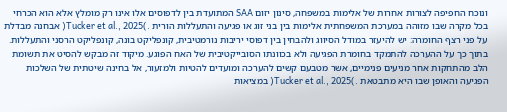ונוכח החפיפה לצורות אחרות של אלימות במשפחה, סינון יזום SAA המתועדת בין לדפוסים אלו אינו רק מומלץ אלא הוא הכרחי בכל מקרה שבו מזוהה במערכת המשפחתית אלימות בין בני זוג או פגיעה והתעללות הורית .)Tucker et al., 2025( אבחנה מבדלת על פני רצף החומרה: יש להיעזר במודל הסיווג ולהבחין בין דפוסי יריבות נורמטיבית, קונפליקט בונה, קונפליקט הרסני והתעללות. בתוך כך על ההערכה להתמקד בחומרת הפגיעה ולא בכוונתו הסובייקטיבית של האח הפוגע. מיקוד זה מבקש להסיט את תשומת הלב מהתחקות אחר מניעים פנימיים, אשר מטבעם קשים להערכה ומועדים להטיות ולמזעור, אל בחינה שיטתית של השלכות הפגיעה והאופן שבו היא מתבטאת .)Tucker et al., 2025( במציאות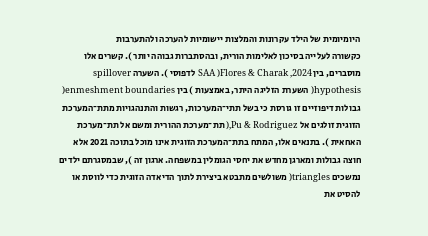היומיומית של הילד עקרונות והמלצות יישומיות להערכה ולהתערבות
כקשורה לעלייה בסיכון לאלימות הורית, ובהסתברות גבוהה יותר ). קשרים אלו מוסברים, בין Flores & Charak ,2024( SAA לדפוסי ). השערה spillover hypothesis( השערת הזליגה היתר, באמצעות ) בין enmeshment boundaries( גבולות דיפוזיים זו גורסת כי בשל תתי־המערכות, רגשות והתנהגויות מתת־המערכת הזוגית זולגים אל Pu & Rodriguez,( תת־מערכת ההורית ומשם אל תת־מערכת האחאית ). בתנאים אלו, המתח בתת־המערכת הזוגית אינו מוכל בתוכה 2021 אלא חוצה גבולות ומארגן מחדש את יחסי הגומלין במשפחה. ארגון זה ), שבמסגרתם ילדים נמשכים triangles( משולשים מתבטא ביצירת לתוך הדיאדה הזוגית כדי לווסת או להסיט את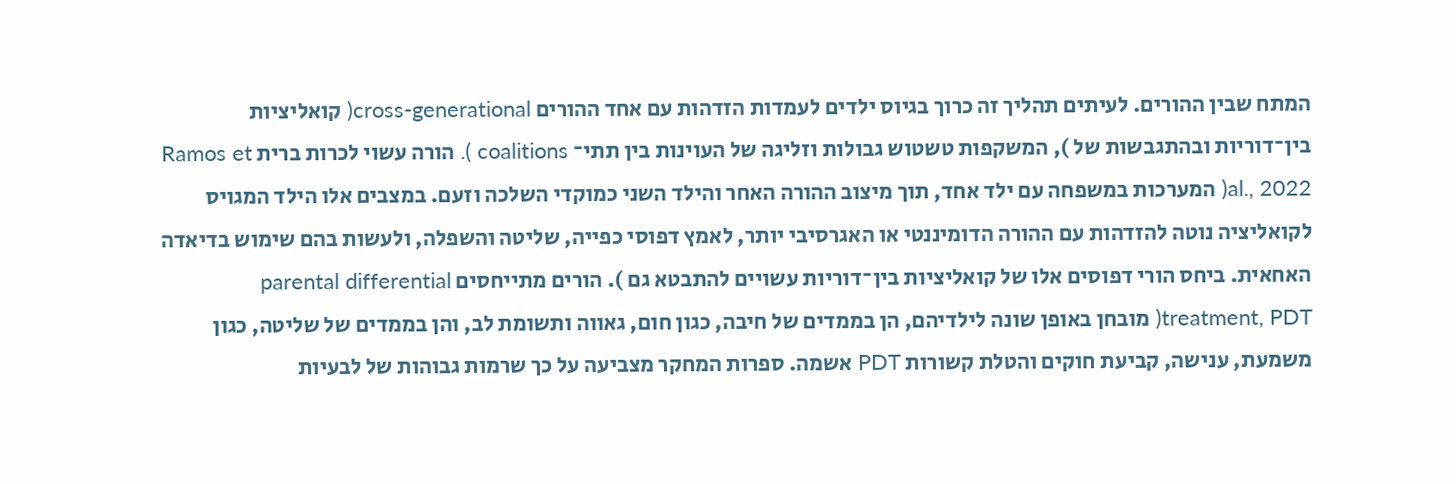המתח שבין ההורים. לעיתים תהליך זה כרוך בגיוס ילדים לעמדות הזדהות עם אחד ההורים cross-generational( קואליציות בין־דוריות ובהתגבשות של ), המשקפות טשטוש גבולות וזליגה של העוינות בין תתי־ coalitions ). הורה עשוי לכרות ברית Ramos et al., 2022( המערכות במשפחה עם ילד אחד, תוך מיצוב ההורה האחר והילד השני כמוקדי השלכה וזעם. במצבים אלו הילד המגויס לקואליציה נוטה להזדהות עם ההורה הדומיננטי או האגרסיבי יותר, לאמץ דפוסי כפייה, שליטה והשפלה, ולעשות בהם שימוש בדיאדה האחאית. ביחס הורי דפוסים אלו של קואליציות בין־דוריות עשויים להתבטא גם ). הורים מתייחסים parental differential treatment, PDT( מובחן באופן שונה לילדיהם, הן בממדים של חיבה, כגון חום, גאווה ותשומת לב, והן בממדים של שליטה, כגון משמעת, ענישה, קביעת חוקים והטלת קשורות PDT אשמה. ספרות המחקר מצביעה על כך שרמות גבוהות של לבעיות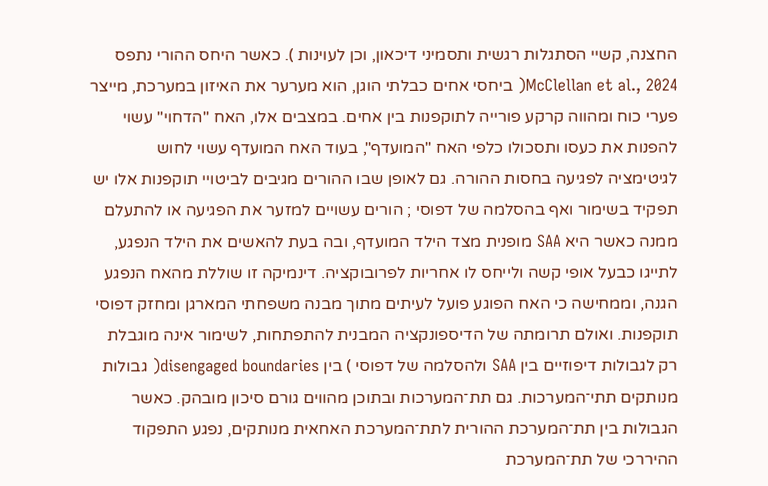החצנה, קשיי הסתגלות רגשית ותסמיני דיכאון, וכן לעוינות ). כאשר היחס ההורי נתפס McClellan et al., 2024( ביחסי אחים כבלתי הוגן, הוא מערער את האיזון במערכת, מייצר פערי כוח ומהווה קרקע פורייה לתוקפנות בין אחים. במצבים אלו, האח "הדחוי" עשוי להפנות את כעסו ותסכולו כלפי האח "המועדף", בעוד האח המועדף עשוי לחוש לגיטימציה לפגיעה בחסות ההורה. גם לאופן שבו ההורים מגיבים לביטויי תוקפנות אלו יש תפקיד בשימור ואף בהסלמה של דפוסי ; הורים עשויים למזער את הפגיעה או להתעלם ממנה כאשר היא SAA מופנית מצד הילד המועדף, ובה בעת להאשים את הילד הנפגע, לתייגו כבעל אופי קשה ולייחס לו אחריות לפרובוקציה. דינמיקה זו שוללת מהאח הנפגע הגנה, וממחישה כי האח הפוגע פועל לעיתים מתוך מבנה משפחתי המארגן ומחזק דפוסי תוקפנות. ואולם תרומתה של הדיספונקציה המבנית להתפתחות, לשימור אינה מוגבלת רק לגבולות דיפוזיים בין SAA ולהסלמה של דפוסי ) בין disengaged boundaries( גבולות מנותקים תתי־המערכות. גם תת־המערכות ובתוכן מהווים גורם סיכון מובהק. כאשר הגבולות בין תת־המערכת ההורית לתת־המערכת האחאית מנותקים, נפגע התפקוד ההיררכי של תת־המערכת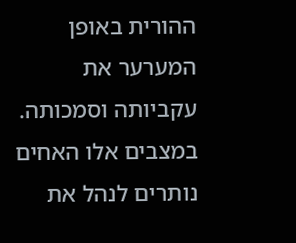ההורית באופן המערער את עקביותה וסמכותה. במצבים אלו האחים נותרים לנהל את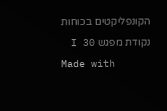הקונפליקטים בכוחות
נקודת מפגש I 30
Made with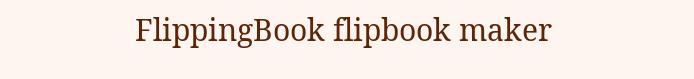FlippingBook flipbook maker